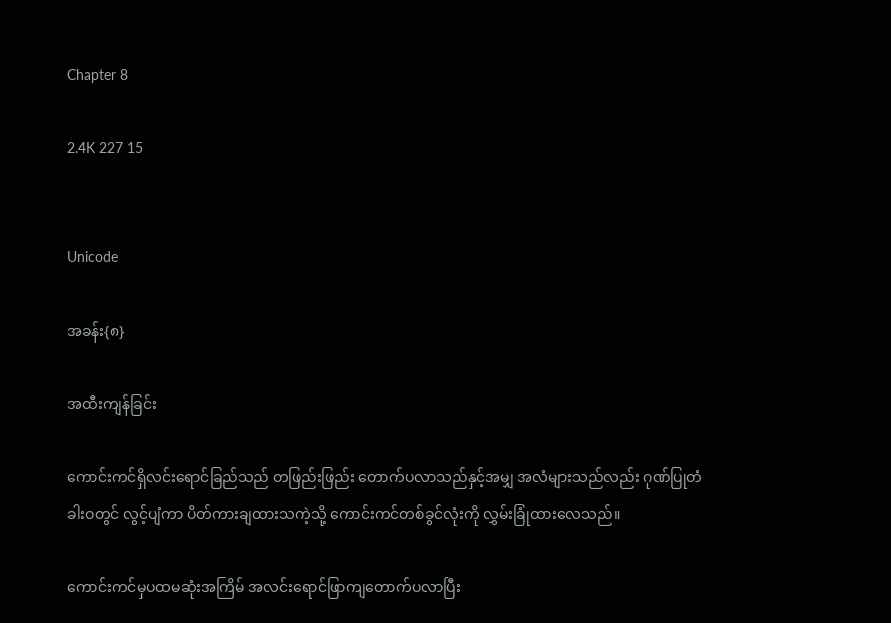Chapter 8

2.4K 227 15


Unicode

အခန်း{၈}

အထီးကျန်ခြင်း

ကောင်းကင်ရှိလင်းရောင်ခြည်သည် တဖြည်းဖြည်း တောက်ပလာသည်နှင့်အမျှ အလံများသည်လည်း ဂုဏ်ပြုတံခါးဝတွင် လွင့်ပျံကာ ပိတ်ကားချထားသကဲ့သို့ ကောင်းကင်တစ်ခွင်လုံးကို လွှမ်းခြုံထားလေသည်။

ကောင်းကင်မှပထမဆုံးအကြိမ် အလင်းရောင်ဖြာကျတောက်ပလာပြီး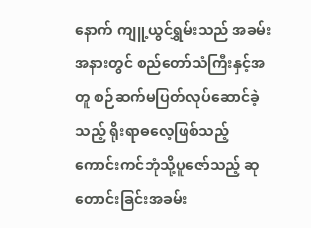နောက် ကျူ့ယွင်ရွှမ်းသည် အခမ်းအနားတွင် စည်တော်သံကြီးနှင့်အတူ စဉ်ဆက်မပြတ်လုပ်ဆောင်ခဲ့သည့် ရိုးရာဓလေ့ဖြစ်သည့် ကောင်းကင်ဘုံသို့ပူဇော်သည့် ဆုတောင်းခြင်းအခမ်း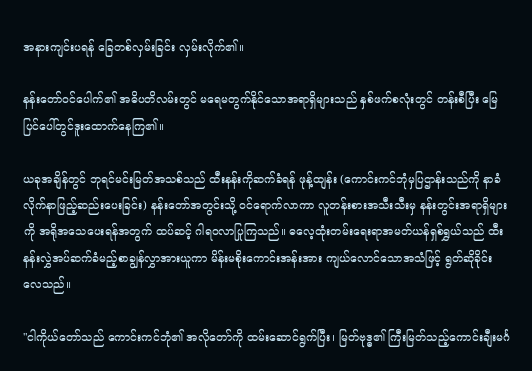အနားကျင်းပရန် ခြေတစ်လှမ်းခြင်း လှမ်းလိုက်၏။

နန်းတော်ဝင်ပေါက်၏ အဓိပတိလမ်းတွင် မရေမတွက်နိုင်သောအရာရှိများသည် နှစ်ဖက်စလုံးတွင် တန်းစီပြီး မြေပြင်ပေါ်တွင်ဒူးထောက်နေကြ၏။

ယခုအချိန်တွင် ဘုရင်မင်းမြတ်အသစ်သည် ထီးနန်းကိုဆက်ခံရန် ဖုန့်ထျန်း (ကောင်းကင်ဘုံမှပြဌာန်းသည်ကို နာခံလိုက်နာဖြည့်ဆည်း‌ပေးခြင်း) နန်း‌တော်အတွင်းသို့ ဝင်ရောက်လာကာ လူတန်းစားအသီးသီးမှ နန်းတွင်းအရာရှိများကို အရိုအသေပေးရန်အတွက် ထပ်ဆင့် ဂါရဝလာပြုကြသည်။ ဓလေ့ထုံးတမ်းရေးရာအမတ်ယန်ရှစ်ရွှယ်သည် ထီးနန်းလွှဲအပ်ဆက်ခံမည့်စာချွန်လွှာအားယူကာ မိန်းမစိုးကောင်းအန်းအား ကျယ်လောင်သောအသံဖြင့် ရွတ်ဆိုခိုင်းလေသည်။

"ငါကိုယ်တော်သည် ကောင်းကင်ဘုံ၏ အလိုတော်ကို ထမ်းဆောင်ရွက်ပြီး၊ မြတ်ဗုဒ္ဓ၏ ကြီးမြတ်သည့်ကောင်းချီးမင်္ဂ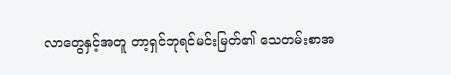လာ‌တွေနှင့်အတူ တာ့ရှင်ဘုရင်မင်းမြတ်၏ သေတမ်းစာအ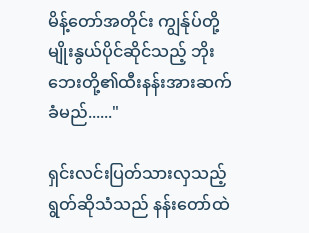မိန့်တော်အတိုင်း ကျွန်ုပ်တို့မျိုးနွယ်ပိုင်ဆိုင်သည့် ဘိုးဘေးတို့၏ထီးနန်းအားဆက်ခံမည်......"

ရှင်းလင်းပြတ်သားလှသည့် ရွတ်ဆိုသံသည် နန်းတော်ထဲ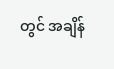တွင် အချိန်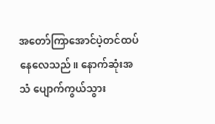အတော်ကြာအောင်ပဲ့တင်ထပ်နေလေသည်။ နောက်ဆုံးအသံ ပျောက်ကွယ်သွား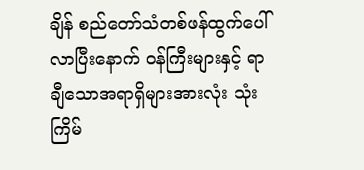ချိန် စည်တော်သံတစ်ဖန်ထွက်ပေါ်လာပြီးနောက် ဝန်ကြီးများနှင့် ရာချီသောအရာရှိများအားလုံး သုံးကြိမ်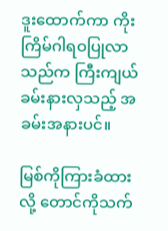ဒူးထောက်ကာ ကိုးကြိမ်ဂါရဝပြုလာသည်က ကြီးကျယ်ခမ်းနားလှသည့် အခမ်းအနားပင်။

မြစ်ကိုကြားခံထားလို့ တောင်ကိုသက်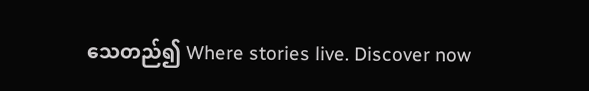သေတည်၍ Where stories live. Discover now